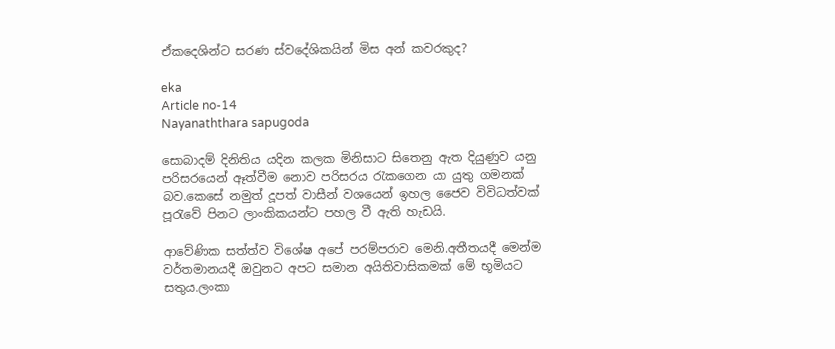ඒකදෙශින්ට සරණ ස්වදේශිකයින් මිස අන් කවරකුද?

eka
Article no-14
Nayanaththara sapugoda

සොබාදම් දිනිතිය යදින කලක මිනිසාට සිතෙනු ඇත දියුණුව යනු පරිසරයෙන් ඈත්වීම නොව පරිසරය රැකගෙන යා යුතු ගමනක් බව.කෙසේ නමුත් දූපත් වාසීන් වශයෙන් ඉහල ජෛව විවිධත්වක් පූරැවේ පිනට ලාංකිකයන්ට පහල වී ඇති හැඩයි.

ආවේණික සත්ත්ව විශේෂ අපේ පරම්පරාව මෙනි.අතීතයදී මෙන්ම වර්තමානයදී ඔවුනට අපට සමාන අයිතිවාසිකමක් මේ භූමියට සතුය.ලංකා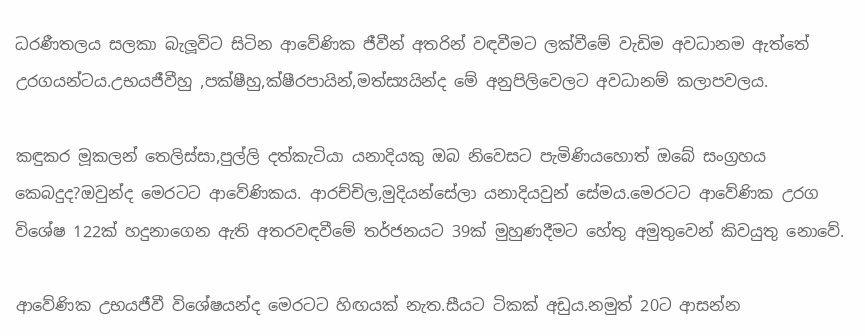ධරණීතලය සලකා බැලූවිට සිටින ආවේණික ජීවීන් අතරින් වඳවීමට ලක්වීමේ වැඩිම අවධානම ඇත්තේ උරගයන්ටය.උභයජීවීහු ,පක්ෂීහු,ක්ෂීරපායින්,මත්ස්‍යයින්ද මේ අනුපිලිවෙලට අවධානම් කලාපවලය.

කඳුකර මූකලන් තෙලිස්සා,පුල්ලි දත්කැටියා යනාදියකු ඔබ නිවෙසට පැමිණියහොත් ඔබේ සංග්‍රහය කෙබදුද?ඔවුන්ද මෙරටට ආවේණිකය. ආරච්චිල,මුදියන්සේලා යනාදියවුන් සේමය.මෙරටට ආවේණික උරග විශේෂ 122ක් හදුනාගෙන ඇති අතරවඳවීමේ තර්ජනයට 39ක් මුහුණදීමට හේතු අමුතුවෙන් කිවයුතු නොවේ.

ආවේණික උභයජීවී විශේෂයන්ද මෙරටට හිඟයක් නැත.සීයට ටිකක් අඩුය.නමුත් 20ට ආසන්න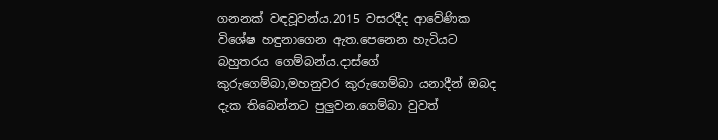ගනනක් වඳවූවන්ය.2015 වසරදීද ආවේණික විශේෂ හඳුනාගෙන ඇත.පෙනෙන හැටියට බහුතරය ගෙම්බන්ය.දාස්ගේ කුරුගෙම්බා,මහනුවර කුරුගෙම්බා යනාදීන් ඔබද දැක තිබෙන්නට පුලුවන.ගෙම්බා වුවත්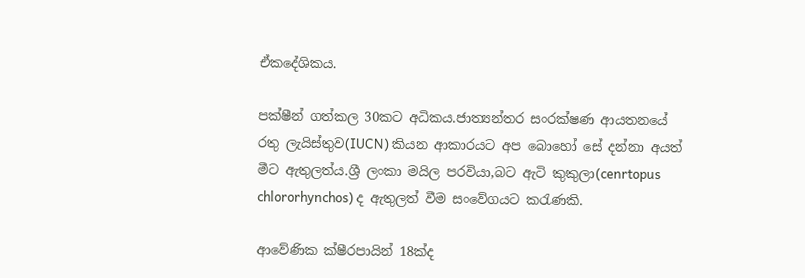ඒකදේශිකය.

පක්ෂීන් ගත්කල 30කට අධිකය.ජාත්‍යන්තර සංරක්ෂණ ආයතනයේ රතු ලැයිස්තුව(IUCN) කියන ආකාරයට අප බොහෝ සේ දන්නා අයත් මීට ඇතුලත්ය.ශ්‍රී ලංකා මයිල පරවියා,බට ඇටි කුකුලා(cenrtopus chlororhynchos) ද ඇතුලත් වීම සංවේගයට කරැණකි.

ආවේණික ක්ෂීරපායින් 18ක්ද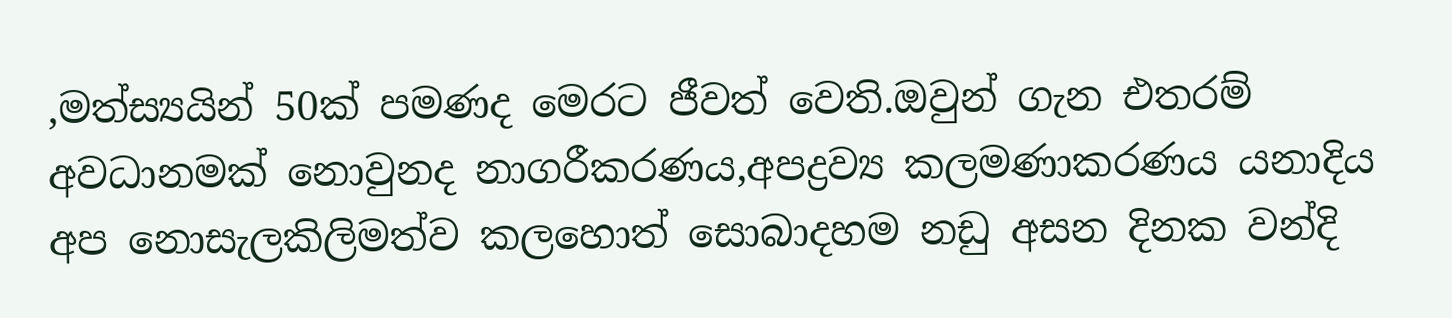,මත්ස්‍යයින් 50ක් පමණද මෙරට ජීවත් වෙති.ඔවුන් ගැන එතරම් අවධානමක් නොවුනද නාගරීකරණය,අපද්‍රව්‍ය කලමණාකරණය යනාදිය අප නොසැලකිලිමත්ව කලහොත් සොබාදහම නඩු අසන දිනක වන්දි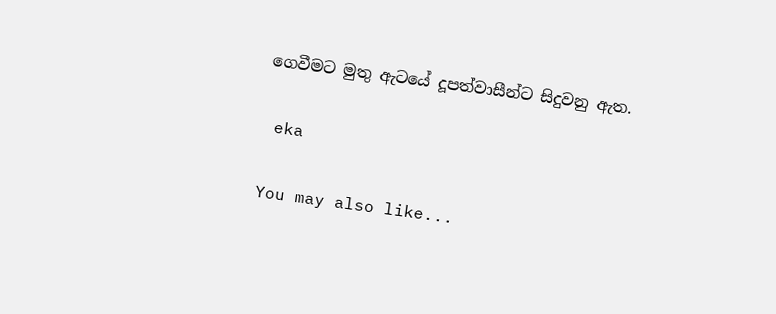ගෙවීමට මුතු ඇටයේ දූපත්වාසීන්ට සිදුවනු ඇත.

 eka

You may also like...